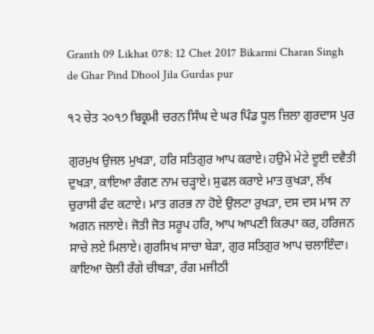Granth 09 Likhat 078: 12 Chet 2017 Bikarmi Charan Singh de Ghar Pind Dhool Jila Gurdas pur

੧੨ ਚੇਤ ੨੦੧੭ ਬਿਕ੍ਰਮੀ ਚਰਨ ਸਿੰਘ ਦੇ ਘਰ ਪਿੰਡ ਧੂਲ ਜ਼ਿਲਾ ਗੁਰਦਾਸ ਪੁਰ

ਗੁਰਮੁਖ ਉਜਲ ਮੁਖੜਾ, ਹਰਿ ਸਤਿਗੁਰ ਆਪ ਕਰਾਏ। ਹਉਮੇ ਮੇਟੇ ਦੂਈ ਦਵੈਤੀ ਦੁਖੜਾ, ਕਾਇਆ ਰੰਗਣ ਨਾਮ ਚੜ੍ਹਾਏ। ਸੁਫਲ ਕਰਾਏ ਮਾਤ ਕੁਖੜਾ, ਲੱਖ ਚੁਰਾਸੀ ਫੰਦ ਕਟਾਏ। ਮਾਤ ਗਰਭ ਨਾ ਹੋਏ ਉਲਟਾ ਰੁਖੜਾ, ਦਸ ਦਸ ਮਾਸ ਨਾ ਅਗਨ ਜਲਾਏ। ਜੋਤੀ ਜੋਤ ਸਰੂਪ ਹਰਿ, ਆਪ ਆਪਣੀ ਕਿਰਪਾ ਕਰ, ਹਰਿਜਨ ਸਾਚੇ ਲਏ ਮਿਲਾਏ। ਗੁਰਸਿਖ ਸਾਚਾ ਬੇੜਾ, ਗੁਰ ਸਤਿਗੁਰ ਆਪ ਚਲਾਇੰਦਾ। ਕਾਇਆ ਚੋਲੀ ਰੰਗੇ ਚੀਥੜਾ, ਰੰਗ ਮਜੀਠੀ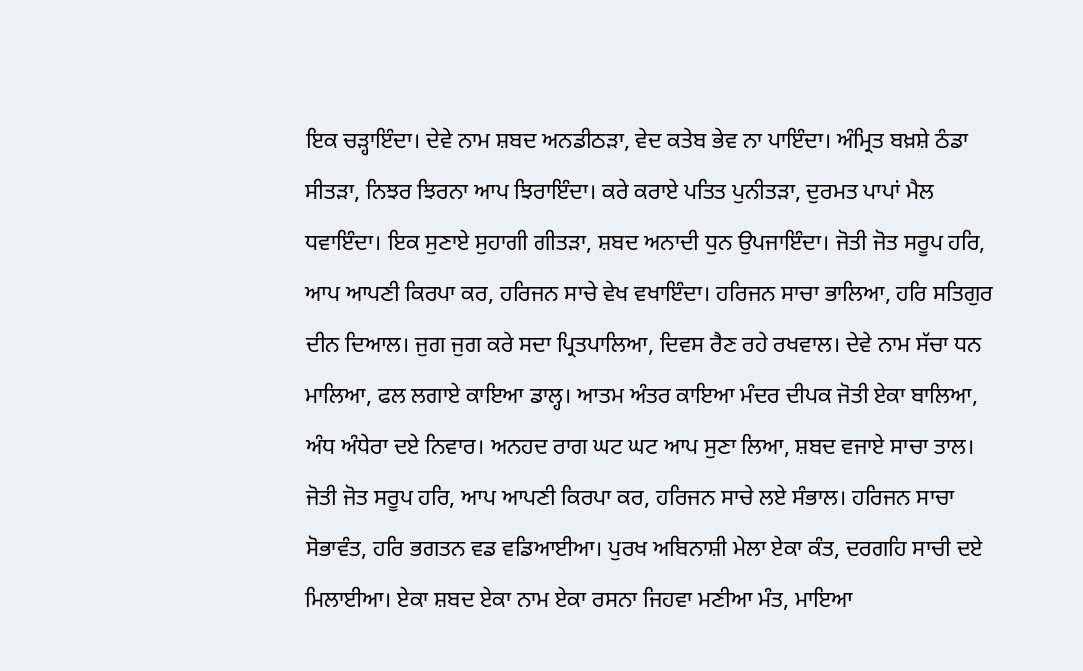ਇਕ ਚੜ੍ਹਾਇੰਦਾ। ਦੇਵੇ ਨਾਮ ਸ਼ਬਦ ਅਨਡੀਠੜਾ, ਵੇਦ ਕਤੇਬ ਭੇਵ ਨਾ ਪਾਇੰਦਾ। ਅੰਮ੍ਰਿਤ ਬਖ਼ਸ਼ੇ ਠੰਡਾ ਸੀਤੜਾ, ਨਿਝਰ ਝਿਰਨਾ ਆਪ ਝਿਰਾਇੰਦਾ। ਕਰੇ ਕਰਾਏ ਪਤਿਤ ਪੁਨੀਤੜਾ, ਦੁਰਮਤ ਪਾਪਾਂ ਮੈਲ ਧਵਾਇੰਦਾ। ਇਕ ਸੁਣਾਏ ਸੁਹਾਗੀ ਗੀਤੜਾ, ਸ਼ਬਦ ਅਨਾਦੀ ਧੁਨ ਉਪਜਾਇੰਦਾ। ਜੋਤੀ ਜੋਤ ਸਰੂਪ ਹਰਿ, ਆਪ ਆਪਣੀ ਕਿਰਪਾ ਕਰ, ਹਰਿਜਨ ਸਾਚੇ ਵੇਖ ਵਖਾਇੰਦਾ। ਹਰਿਜਨ ਸਾਚਾ ਭਾਲਿਆ, ਹਰਿ ਸਤਿਗੁਰ ਦੀਨ ਦਿਆਲ। ਜੁਗ ਜੁਗ ਕਰੇ ਸਦਾ ਪ੍ਰਿਤਪਾਲਿਆ, ਦਿਵਸ ਰੈਣ ਰਹੇ ਰਖਵਾਲ। ਦੇਵੇ ਨਾਮ ਸੱਚਾ ਧਨ ਮਾਲਿਆ, ਫਲ ਲਗਾਏ ਕਾਇਆ ਡਾਲ੍ਹ। ਆਤਮ ਅੰਤਰ ਕਾਇਆ ਮੰਦਰ ਦੀਪਕ ਜੋਤੀ ਏਕਾ ਬਾਲਿਆ, ਅੰਧ ਅੰਧੇਰਾ ਦਏ ਨਿਵਾਰ। ਅਨਹਦ ਰਾਗ ਘਟ ਘਟ ਆਪ ਸੁਣਾ ਲਿਆ, ਸ਼ਬਦ ਵਜਾਏ ਸਾਚਾ ਤਾਲ। ਜੋਤੀ ਜੋਤ ਸਰੂਪ ਹਰਿ, ਆਪ ਆਪਣੀ ਕਿਰਪਾ ਕਰ, ਹਰਿਜਨ ਸਾਚੇ ਲਏ ਸੰਭਾਲ। ਹਰਿਜਨ ਸਾਚਾ ਸੋਭਾਵੰਤ, ਹਰਿ ਭਗਤਨ ਵਡ ਵਡਿਆਈਆ। ਪੁਰਖ ਅਬਿਨਾਸ਼ੀ ਮੇਲਾ ਏਕਾ ਕੰਤ, ਦਰਗਹਿ ਸਾਚੀ ਦਏ ਮਿਲਾਈਆ। ਏਕਾ ਸ਼ਬਦ ਏਕਾ ਨਾਮ ਏਕਾ ਰਸਨਾ ਜਿਹਵਾ ਮਣੀਆ ਮੰਤ, ਮਾਇਆ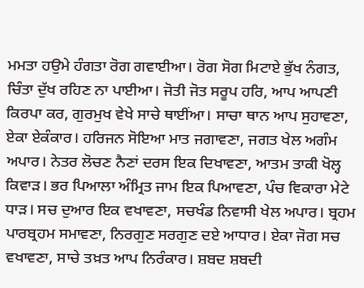ਮਮਤਾ ਹਉਮੇ ਹੰਗਤਾ ਰੋਗ ਗਵਾਈਆ। ਰੋਗ ਸੋਗ ਮਿਟਾਏ ਭੁੱਖ ਨੰਗਤ, ਚਿੰਤਾ ਦੁੱਖ ਰਹਿਣ ਨਾ ਪਾਈਆ। ਜੋਤੀ ਜੋਤ ਸਰੂਪ ਹਰਿ, ਆਪ ਆਪਣੀ ਕਿਰਪਾ ਕਰ, ਗੁਰਮੁਖ ਵੇਖੇ ਸਾਚੇ ਥਾਈਂਆ। ਸਾਚਾ ਥਾਨ ਆਪ ਸੁਹਾਵਣਾ, ਏਕਾ ਏਕੰਕਾਰ। ਹਰਿਜਨ ਸੋਇਆ ਮਾਤ ਜਗਾਵਣਾ, ਜਗਤ ਖੇਲ ਅਗੰਮ ਅਪਾਰ। ਨੇਤਰ ਲੋਚਣ ਨੈਣਾਂ ਦਰਸ ਇਕ ਦਿਖਾਵਣਾ, ਆਤਮ ਤਾਕੀ ਖੋਲ੍ਹ ਕਿਵਾੜ। ਭਰ ਪਿਆਲਾ ਅੰਮ੍ਰਿਤ ਜਾਮ ਇਕ ਪਿਆਵਣਾ, ਪੰਚ ਵਿਕਾਰਾ ਮੇਟੇ ਧਾੜ। ਸਚ ਦੁਆਰ ਇਕ ਵਖਾਵਣਾ, ਸਚਖੰਡ ਨਿਵਾਸੀ ਖੇਲ ਅਪਾਰ। ਬ੍ਰਹਮ ਪਾਰਬ੍ਰਹਮ ਸਮਾਵਣਾ, ਨਿਰਗੁਣ ਸਰਗੁਣ ਦਏ ਆਧਾਰ। ਏਕਾ ਜੋਗ ਸਚ ਵਖਾਵਣਾ, ਸਾਚੇ ਤਖ਼ਤ ਆਪ ਨਿਰੰਕਾਰ। ਸ਼ਬਦ ਸ਼ਬਦੀ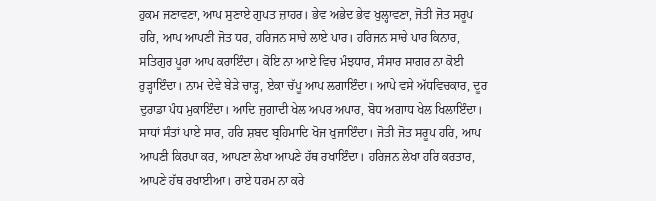ਹੁਕਮ ਜਣਾਵਣਾ, ਆਪ ਸੁਣਾਏ ਗੁਪਤ ਜ਼ਾਹਰ। ਭੇਵ ਅਭੇਦ ਭੇਵ ਖੁਲ੍ਹਾਵਣਾ, ਜੋਤੀ ਜੋਤ ਸਰੂਪ ਹਰਿ, ਆਪ ਆਪਣੀ ਜੋਤ ਧਰ, ਹਰਿਜਨ ਸਾਚੇ ਲਾਏ ਪਾਰ। ਹਰਿਜਨ ਸਾਚੇ ਪਾਰ ਕਿਨਾਰ, ਸਤਿਗੁਰ ਪੂਰਾ ਆਪ ਕਰਾਇੰਦਾ। ਕੋਇ ਨਾ ਆਏ ਵਿਚ ਮੰਝਧਾਰ, ਸੰਸਾਰ ਸਾਗਰ ਨਾ ਕੋਈ ਰੁੜ੍ਹਾਇੰਦਾ। ਨਾਮ ਦੇਵੇ ਬੇੜੇ ਚਾੜ੍ਹ, ਏਕਾ ਚੱਪੂ ਆਪ ਲਗਾਇੰਦਾ। ਆਪੇ ਵਸੇ ਅੱਧਵਿਚਕਾਰ, ਦੂਰ ਦੁਰਾਡਾ ਪੰਧ ਮੁਕਾਇੰਦਾ। ਆਦਿ ਜੁਗਾਦੀ ਖੇਲ ਅਪਰ ਅਪਾਰ, ਬੋਧ ਅਗਾਧ ਖੇਲ ਖਿਲਾਇੰਦਾ। ਸਾਧਾਂ ਸੰਤਾਂ ਪਾਏ ਸਾਰ, ਹਰਿ ਸ਼ਬਦ ਬ੍ਰਹਿਮਾਦਿ ਖੋਜ ਖੁਜਾਇੰਦਾ। ਜੋਤੀ ਜੋਤ ਸਰੂਪ ਹਰਿ, ਆਪ ਆਪਣੀ ਕਿਰਪਾ ਕਰ, ਆਪਣਾ ਲੇਖਾ ਆਪਣੇ ਹੱਥ ਰਖਾਇੰਦਾ। ਹਰਿਜਨ ਲੇਖਾ ਹਰਿ ਕਰਤਾਰ, ਆਪਣੇ ਹੱਥ ਰਖਾਈਆ। ਰਾਏ ਧਰਮ ਨਾ ਕਰੇ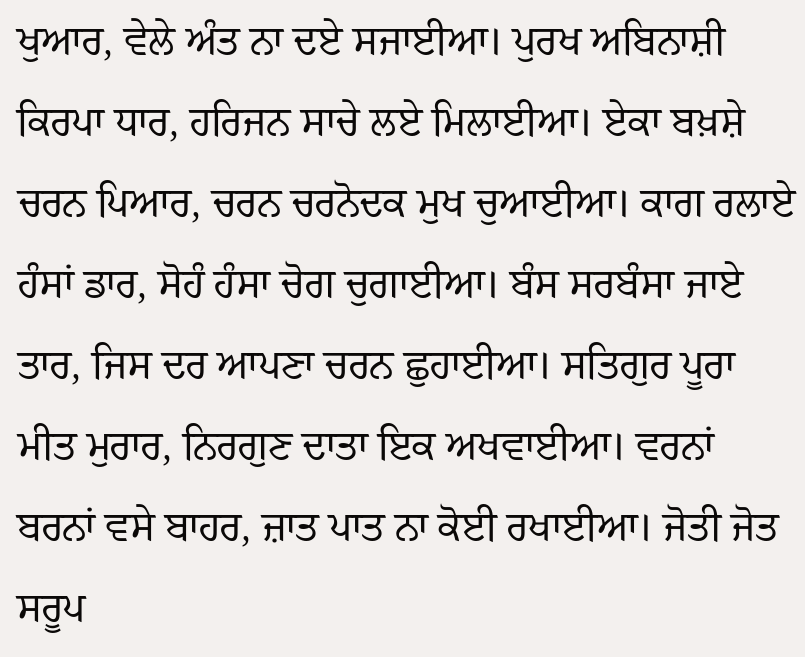ਖੁਆਰ, ਵੇਲੇ ਅੰਤ ਨਾ ਦਏ ਸਜਾਈਆ। ਪੁਰਖ ਅਬਿਨਾਸ਼ੀ ਕਿਰਪਾ ਧਾਰ, ਹਰਿਜਨ ਸਾਚੇ ਲਏ ਮਿਲਾਈਆ। ਏਕਾ ਬਖ਼ਸ਼ੇ ਚਰਨ ਪਿਆਰ, ਚਰਨ ਚਰਨੋਦਕ ਮੁਖ ਚੁਆਈਆ। ਕਾਗ ਰਲਾਏ ਹੰਸਾਂ ਡਾਰ, ਸੋਹੰ ਹੰਸਾ ਚੋਗ ਚੁਗਾਈਆ। ਬੰਸ ਸਰਬੰਸਾ ਜਾਏ ਤਾਰ, ਜਿਸ ਦਰ ਆਪਣਾ ਚਰਨ ਛੁਹਾਈਆ। ਸਤਿਗੁਰ ਪੂਰਾ ਮੀਤ ਮੁਰਾਰ, ਨਿਰਗੁਣ ਦਾਤਾ ਇਕ ਅਖਵਾਈਆ। ਵਰਨਾਂ ਬਰਨਾਂ ਵਸੇ ਬਾਹਰ, ਜ਼ਾਤ ਪਾਤ ਨਾ ਕੋਈ ਰਖਾਈਆ। ਜੋਤੀ ਜੋਤ ਸਰੂਪ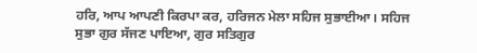ਹਰਿ, ਆਪ ਆਪਣੀ ਕਿਰਪਾ ਕਰ, ਹਰਿਜਨ ਮੇਲਾ ਸਹਿਜ ਸੁਭਾਈਆ। ਸਹਿਜ ਸੁਭਾ ਗੁਰ ਸੱਜਣ ਪਾਇਆ, ਗੁਰ ਸਤਿਗੁਰ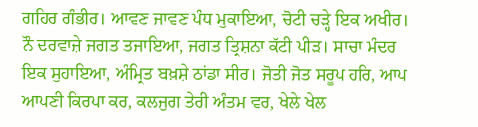ਗਹਿਰ ਗੰਭੀਰ। ਆਵਣ ਜਾਵਣ ਪੰਧ ਮੁਕਾਇਆ, ਚੋਟੀ ਚੜ੍ਹੇ ਇਕ ਅਖੀਰ। ਨੌ ਦਰਵਾਜ਼ੇ ਜਗਤ ਤਜਾਇਆ, ਜਗਤ ਤ੍ਰਿਸ਼ਨਾ ਕੱਟੀ ਪੀੜ। ਸਾਚਾ ਮੰਦਰ ਇਕ ਸੁਹਾਇਆ, ਅੰਮ੍ਰਿਤ ਬਖ਼ਸ਼ੇ ਠਾਂਡਾ ਸੀਰ। ਜੋਤੀ ਜੋਤ ਸਰੂਪ ਹਰਿ, ਆਪ ਆਪਣੀ ਕਿਰਪਾ ਕਰ, ਕਲਜੁਗ ਤੇਰੀ ਅੰਤਮ ਵਰ, ਖੇਲੇ ਖੇਲ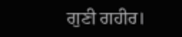ਗੁਣੀ ਗਹੀਰ।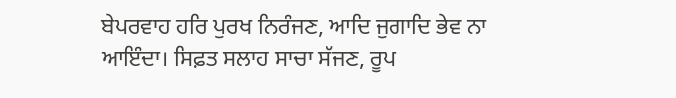ਬੇਪਰਵਾਹ ਹਰਿ ਪੁਰਖ ਨਿਰੰਜਣ, ਆਦਿ ਜੁਗਾਦਿ ਭੇਵ ਨਾ ਆਇੰਦਾ। ਸਿਫ਼ਤ ਸਲਾਹ ਸਾਚਾ ਸੱਜਣ, ਰੂਪ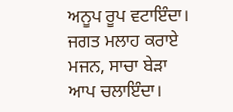ਅਨੂਪ ਰੂਪ ਵਟਾਇੰਦਾ। ਜਗਤ ਮਲਾਹ ਕਰਾਏ ਮਜਨ, ਸਾਚਾ ਬੇੜਾ ਆਪ ਚਲਾਇੰਦਾ।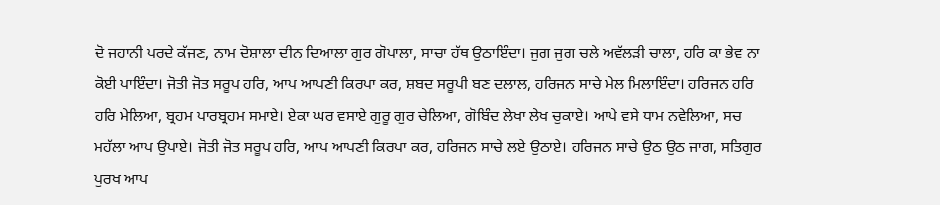ਦੋ ਜਹਾਨੀ ਪਰਦੇ ਕੱਜਣ, ਨਾਮ ਦੋਸ਼ਾਲਾ ਦੀਨ ਦਿਆਲਾ ਗੁਰ ਗੋਪਾਲਾ, ਸਾਚਾ ਹੱਥ ਉਠਾਇੰਦਾ। ਜੁਗ ਜੁਗ ਚਲੇ ਅਵੱਲੜੀ ਚਾਲਾ, ਹਰਿ ਕਾ ਭੇਵ ਨਾ ਕੋਈ ਪਾਇੰਦਾ। ਜੋਤੀ ਜੋਤ ਸਰੂਪ ਹਰਿ, ਆਪ ਆਪਣੀ ਕਿਰਪਾ ਕਰ, ਸ਼ਬਦ ਸਰੂਪੀ ਬਣ ਦਲਾਲ, ਹਰਿਜਨ ਸਾਚੇ ਮੇਲ ਮਿਲਾਇੰਦਾ। ਹਰਿਜਨ ਹਰਿ ਹਰਿ ਮੇਲਿਆ, ਬ੍ਰਹਮ ਪਾਰਬ੍ਰਹਮ ਸਮਾਏ। ਏਕਾ ਘਰ ਵਸਾਏ ਗੁਰੂ ਗੁਰ ਚੇਲਿਆ, ਗੋਬਿੰਦ ਲੇਖਾ ਲੇਖ ਚੁਕਾਏ। ਆਪੇ ਵਸੇ ਧਾਮ ਨਵੇਲਿਆ, ਸਚ ਮਹੱਲਾ ਆਪ ਉਪਾਏ। ਜੋਤੀ ਜੋਤ ਸਰੂਪ ਹਰਿ, ਆਪ ਆਪਣੀ ਕਿਰਪਾ ਕਰ, ਹਰਿਜਨ ਸਾਚੇ ਲਏ ਉਠਾਏ। ਹਰਿਜਨ ਸਾਚੇ ਉਠ ਉਠ ਜਾਗ, ਸਤਿਗੁਰ ਪੁਰਖ ਆਪ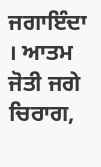ਜਗਾਇੰਦਾ । ਆਤਮ ਜੋਤੀ ਜਗੇ ਚਿਰਾਗ,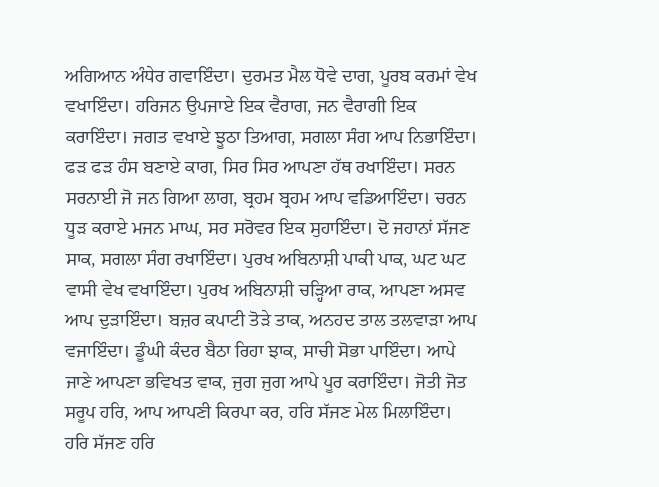ਅਗਿਆਨ ਅੰਧੇਰ ਗਵਾਇੰਦਾ। ਦੁਰਮਤ ਮੈਲ ਧੋਵੇ ਦਾਗ, ਪੂਰਬ ਕਰਮਾਂ ਵੇਖ ਵਖਾਇੰਦਾ। ਹਰਿਜਨ ਉਪਜਾਏ ਇਕ ਵੈਰਾਗ, ਜਨ ਵੈਰਾਗੀ ਇਕ ਕਰਾਇੰਦਾ। ਜਗਤ ਵਖਾਏ ਝੂਠਾ ਤਿਆਗ, ਸਗਲਾ ਸੰਗ ਆਪ ਨਿਭਾਇੰਦਾ। ਫੜ ਫੜ ਹੰਸ ਬਣਾਏ ਕਾਗ, ਸਿਰ ਸਿਰ ਆਪਣਾ ਹੱਥ ਰਖਾਇੰਦਾ। ਸਰਨ ਸਰਨਾਈ ਜੋ ਜਨ ਗਿਆ ਲਾਗ, ਬ੍ਰਹਮ ਬ੍ਰਹਮ ਆਪ ਵਡਿਆਇੰਦਾ। ਚਰਨ ਧੂੜ ਕਰਾਏ ਮਜਨ ਮਾਘ, ਸਰ ਸਰੋਵਰ ਇਕ ਸੁਹਾਇੰਦਾ। ਦੋ ਜਹਾਨਾਂ ਸੱਜਣ ਸਾਕ, ਸਗਲਾ ਸੰਗ ਰਖਾਇੰਦਾ। ਪੁਰਖ ਅਬਿਨਾਸ਼ੀ ਪਾਕੀ ਪਾਕ, ਘਟ ਘਟ ਵਾਸੀ ਵੇਖ ਵਖਾਇੰਦਾ। ਪੁਰਖ ਅਬਿਨਾਸ਼ੀ ਚੜ੍ਹਿਆ ਰਾਕ, ਆਪਣਾ ਅਸਵ ਆਪ ਦੁੜਾਇੰਦਾ। ਬਜ਼ਰ ਕਪਾਟੀ ਤੋੜੇ ਤਾਕ, ਅਨਹਦ ਤਾਲ ਤਲਵਾੜਾ ਆਪ ਵਜਾਇੰਦਾ। ਡੂੰਘੀ ਕੰਦਰ ਬੈਠਾ ਰਿਹਾ ਝਾਕ, ਸਾਚੀ ਸੋਭਾ ਪਾਇੰਦਾ। ਆਪੇ ਜਾਣੇ ਆਪਣਾ ਭਵਿਖਤ ਵਾਕ, ਜੁਗ ਜੁਗ ਆਪੇ ਪੂਰ ਕਰਾਇੰਦਾ। ਜੋਤੀ ਜੋਤ ਸਰੂਪ ਹਰਿ, ਆਪ ਆਪਣੀ ਕਿਰਪਾ ਕਰ, ਹਰਿ ਸੱਜਣ ਮੇਲ ਮਿਲਾਇੰਦਾ। ਹਰਿ ਸੱਜਣ ਹਰਿ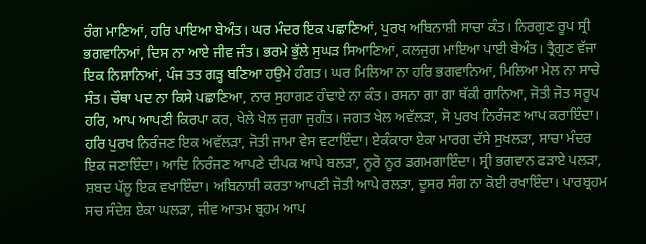ਰੰਗ ਮਾਣਿਆਂ, ਹਰਿ ਪਾਇਆ ਬੇਅੰਤ। ਘਰ ਮੰਦਰ ਇਕ ਪਛਾਣਿਆਂ, ਪੁਰਖ ਅਬਿਨਾਸ਼ੀ ਸਾਚਾ ਕੰਤ। ਨਿਰਗੁਣ ਰੂਪ ਸ੍ਰੀ ਭਗਵਾਨਿਆਂ, ਦਿਸ ਨਾ ਆਏ ਜੀਵ ਜੰਤ। ਭਰਮੇ ਭੁੱਲੇ ਸੁਘੜ ਸਿਆਣਿਆਂ, ਕਲਜੁਗ ਮਾਇਆ ਪਾਈ ਬੇਅੰਤ। ਤ੍ਰੈਗੁਣ ਵੱਜਾ ਇਕ ਨਿਸ਼ਾਨਿਆਂ, ਪੰਜ ਤਤ ਗੜ੍ਹ ਬਣਿਆ ਹਉਮੇ ਹੰਗਤ। ਘਰ ਮਿਲਿਆ ਨਾ ਹਰਿ ਭਗਵਾਨਿਆਂ, ਮਿਲਿਆ ਮੇਲ ਨਾ ਸਾਚੇ ਸੰਤ। ਚੌਥਾ ਪਦ ਨਾ ਕਿਸੇ ਪਛਾਣਿਆ, ਨਾਰ ਸੁਹਾਗਣ ਹੰਢਾਏ ਨਾ ਕੰਤ। ਰਸਨਾ ਗਾ ਗਾ ਥੱਕੀ ਗਾਨਿਆ, ਜੋਤੀ ਜੋਤ ਸਰੂਪ ਹਰਿ, ਆਪ ਆਪਣੀ ਕਿਰਪਾ ਕਰ, ਖੇਲੇ ਖੇਲ ਜੁਗਾ ਜੁਗੰਤ। ਜਗਤ ਖੇਲ ਅਵੱਲੜਾ, ਸੋ ਪੁਰਖ ਨਿਰੰਜਣ ਆਪ ਕਰਾਇੰਦਾ। ਹਰਿ ਪੁਰਖ ਨਿਰੰਜਣ ਇਕ ਅਵੱਲੜਾ, ਜੋਤੀ ਜਾਮਾ ਵੇਸ ਵਟਾਇੰਦਾ। ਏਕੰਕਾਰਾ ਏਕਾ ਮਾਰਗ ਦੱਸੇ ਸੁਖਲੜਾ, ਸਾਚਾ ਮੰਦਰ ਇਕ ਜਣਾਇੰਦਾ। ਆਦਿ ਨਿਰੰਜਣ ਆਪਣੇ ਦੀਪਕ ਆਪੇ ਬਲੜਾ, ਨੂਰੋ ਨੂਰ ਡਗਮਗਾਇੰਦਾ। ਸ੍ਰੀ ਭਗਵਾਨ ਫੜਾਏ ਪਲੜਾ, ਸ਼ਬਦ ਪੱਲੂ ਇਕ ਵਖਾਇੰਦਾ। ਅਬਿਨਾਸ਼ੀ ਕਰਤਾ ਆਪਣੀ ਜੋਤੀ ਆਪੇ ਰਲੜਾ, ਦੂਸਰ ਸੰਗ ਨਾ ਕੋਈ ਰਖਾਇੰਦਾ। ਪਾਰਬ੍ਰਹਮ ਸਚ ਸੰਦੇਸ਼ ਏਕਾ ਘਲੜਾ, ਜੀਵ ਆਤਮ ਬ੍ਰਹਮ ਆਪ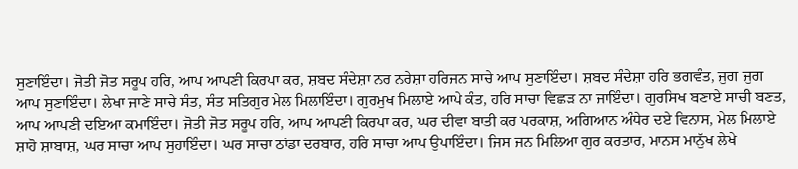ਸੁਣਾਇੰਦਾ। ਜੋਤੀ ਜੋਤ ਸਰੂਪ ਹਰਿ, ਆਪ ਆਪਣੀ ਕਿਰਪਾ ਕਰ, ਸ਼ਬਦ ਸੰਦੇਸ਼ਾ ਨਰ ਨਰੇਸ਼ਾ ਹਰਿਜਨ ਸਾਚੇ ਆਪ ਸੁਣਾਇੰਦਾ। ਸ਼ਬਦ ਸੰਦੇਸ਼ਾ ਹਰਿ ਭਗਵੰਤ, ਜੁਗ ਜੁਗ ਆਪ ਸੁਣਾਇੰਦਾ। ਲੇਖਾ ਜਾਣੇ ਸਾਚੇ ਸੰਤ, ਸੰਤ ਸਤਿਗੁਰ ਮੇਲ ਮਿਲਾਇੰਦਾ। ਗੁਰਮੁਖ ਮਿਲਾਏ ਆਪੇ ਕੰਤ, ਹਰਿ ਸਾਚਾ ਵਿਛੜ ਨਾ ਜਾਇੰਦਾ। ਗੁਰਸਿਖ ਬਣਾਏ ਸਾਚੀ ਬਣਤ, ਆਪ ਆਪਣੀ ਦਇਆ ਕਮਾਇੰਦਾ। ਜੋਤੀ ਜੋਤ ਸਰੂਪ ਹਰਿ, ਆਪ ਆਪਣੀ ਕਿਰਪਾ ਕਰ, ਘਰ ਦੀਵਾ ਬਾਤੀ ਕਰ ਪਰਕਾਸ਼, ਅਗਿਆਨ ਅੰਧੇਰ ਦਏ ਵਿਨਾਸ, ਮੇਲ ਮਿਲਾਏ ਸ਼ਾਹੋ ਸ਼ਾਬਾਸ਼, ਘਰ ਸਾਚਾ ਆਪ ਸੁਹਾਇੰਦਾ। ਘਰ ਸਾਚਾ ਠਾਂਡਾ ਦਰਬਾਰ, ਹਰਿ ਸਾਚਾ ਆਪ ਉਪਾਇੰਦਾ। ਜਿਸ ਜਨ ਮਿਲਿਆ ਗੁਰ ਕਰਤਾਰ, ਮਾਨਸ ਮਾਨੁੱਖ ਲੇਖੇ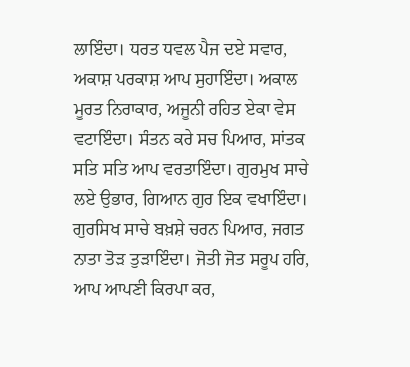ਲਾਇੰਦਾ। ਧਰਤ ਧਵਲ ਪੈਜ ਦਏ ਸਵਾਰ, ਅਕਾਸ਼ ਪਰਕਾਸ਼ ਆਪ ਸੁਹਾਇੰਦਾ। ਅਕਾਲ ਮੂਰਤ ਨਿਰਾਕਾਰ, ਅਜੂਨੀ ਰਹਿਤ ਏਕਾ ਵੇਸ ਵਟਾਇੰਦਾ। ਸੰਤਨ ਕਰੇ ਸਚ ਪਿਆਰ, ਸਾਂਤਕ ਸਤਿ ਸਤਿ ਆਪ ਵਰਤਾਇੰਦਾ। ਗੁਰਮੁਖ ਸਾਚੇ ਲਏ ਉਭਾਰ, ਗਿਆਨ ਗੁਰ ਇਕ ਵਖਾਇੰਦਾ। ਗੁਰਸਿਖ ਸਾਚੇ ਬਖ਼ਸ਼ੇ ਚਰਨ ਪਿਆਰ, ਜਗਤ ਨਾਤਾ ਤੋੜ ਤੁੜਾਇੰਦਾ। ਜੋਤੀ ਜੋਤ ਸਰੂਪ ਹਰਿ, ਆਪ ਆਪਣੀ ਕਿਰਪਾ ਕਰ,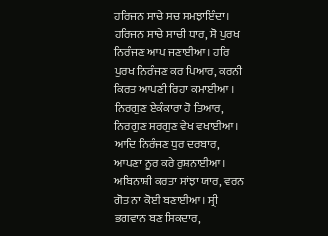ਹਰਿਜਨ ਸਾਚੇ ਸਚ ਸਮਝਾਇੰਦਾ। ਹਰਿਜਨ ਸਾਚੇ ਸਾਚੀ ਧਾਰ, ਸੋ ਪੁਰਖ ਨਿਰੰਜਣ ਆਪ ਜਣਾਈਆ। ਹਰਿ ਪੁਰਖ ਨਿਰੰਜਣ ਕਰ ਪਿਆਰ, ਕਰਨੀ ਕਿਰਤ ਆਪਣੀ ਰਿਹਾ ਕਮਾਈਆ । ਨਿਰਗੁਣ ਏਕੰਕਾਰਾ ਹੋ ਤਿਆਰ, ਨਿਰਗੁਣ ਸਰਗੁਣ ਵੇਖ ਵਖਾਈਆ। ਆਦਿ ਨਿਰੰਜਣ ਧੁਰ ਦਰਬਾਰ, ਆਪਣਾ ਨੂਰ ਕਰੇ ਰੁਸ਼ਨਾਈਆ। ਅਬਿਨਾਸ਼ੀ ਕਰਤਾ ਸਾਂਝਾ ਯਾਰ, ਵਰਨ ਗੋਤ ਨਾ ਕੋਈ ਬਣਾਈਆ। ਸ੍ਰੀ ਭਗਵਾਨ ਬਣ ਸਿਕਦਾਰ,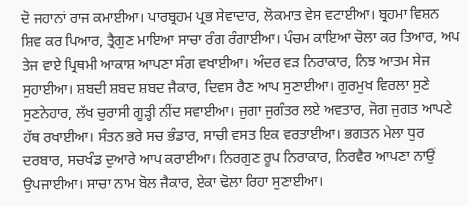ਦੋ ਜਹਾਨਾਂ ਰਾਜ ਕਮਾਈਆ। ਪਾਰਬ੍ਰਹਮ ਪ੍ਰਭ ਸੇਵਾਦਾਰ, ਲੋਕਮਾਤ ਵੇਸ ਵਟਾਈਆ। ਬ੍ਰਹਮਾ ਵਿਸ਼ਨ ਸ਼ਿਵ ਕਰ ਪਿਆਰ, ਤ੍ਰੈਗੁਣ ਮਾਇਆ ਸਾਚਾ ਰੰਗ ਰੰਗਾਈਆ। ਪੰਚਮ ਕਾਇਆ ਚੋਲਾ ਕਰ ਤਿਆਰ, ਅਪ ਤੇਜ ਵਾਏ ਪ੍ਰਿਥਮੀ ਆਕਾਸ਼ ਆਪਣਾ ਸੰਗ ਵਖਾਈਆ। ਅੰਦਰ ਵੜ ਨਿਰਾਕਾਰ, ਨਿਝ ਆਤਮ ਸੇਜ ਸੁਹਾਈਆ। ਸ਼ਬਦੀ ਸ਼ਬਦ ਸ਼ਬਦ ਜੈਕਾਰ, ਦਿਵਸ ਰੈਣ ਆਪ ਸੁਣਾਈਆ। ਗੁਰਮੁਖ ਵਿਰਲਾ ਸੁਣੇ ਸੁਣਨੇਹਾਰ, ਲੱਖ ਚੁਰਾਸੀ ਗੂੜ੍ਹੀ ਨੀਂਦ ਸਵਾਈਆ। ਜੁਗਾ ਜੁਗੰਤਰ ਲਏ ਅਵਤਾਰ, ਜੋਗ ਜੁਗਤ ਆਪਣੇ ਹੱਥ ਰਖਾਈਆ। ਸੰਤਨ ਭਰੇ ਸਚ ਭੰਡਾਰ, ਸਾਚੀ ਵਸਤ ਇਕ ਵਰਤਾਈਆ। ਭਗਤਨ ਮੇਲਾ ਧੁਰ ਦਰਬਾਰ, ਸਚਖੰਡ ਦੁਆਰੇ ਆਪ ਕਰਾਈਆ। ਨਿਰਗੁਣ ਰੂਪ ਨਿਰਾਕਾਰ, ਨਿਰਵੈਰ ਆਪਣਾ ਨਾਉਂ ਉਪਜਾਈਆ। ਸਾਚਾ ਨਾਮ ਬੋਲ ਜੈਕਾਰ, ਏਕਾ ਢੋਲਾ ਰਿਹਾ ਸੁਣਾਈਆ।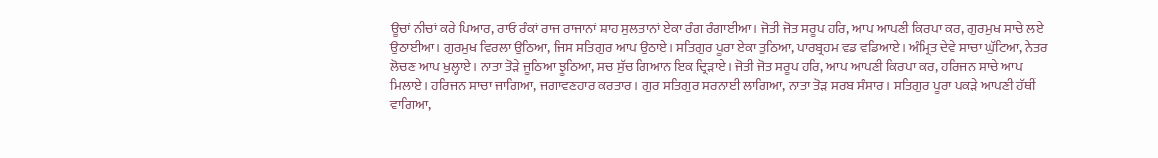ਊਚਾਂ ਨੀਚਾਂ ਕਰੇ ਪਿਆਰ, ਰਾਓ ਰੰਕਾਂ ਰਾਜ ਰਾਜਾਨਾਂ ਸ਼ਾਹ ਸੁਲਤਾਨਾਂ ਏਕਾ ਰੰਗ ਰੰਗਾਈਆ। ਜੋਤੀ ਜੋਤ ਸਰੂਪ ਹਰਿ, ਆਪ ਆਪਣੀ ਕਿਰਪਾ ਕਰ, ਗੁਰਮੁਖ ਸਾਚੇ ਲਏ ਉਠਾਈਆ। ਗੁਰਮੁਖ ਵਿਰਲਾ ਉਠਿਆ, ਜਿਸ ਸਤਿਗੁਰ ਆਪ ਉਠਾਏ। ਸਤਿਗੁਰ ਪੂਰਾ ਏਕਾ ਤੁਠਿਆ, ਪਾਰਬ੍ਰਹਮ ਵਡ ਵਡਿਆਏ। ਅੰਮ੍ਰਿਤ ਦੇਵੇ ਸਾਚਾ ਘੁੱਟਿਆ, ਨੇਤਰ ਲੋਚਣ ਆਪ ਖੁਲ੍ਹਾਏ। ਨਾਤਾ ਤੋੜੇ ਜੂਠਿਆ ਝੂਠਿਆ, ਸਚ ਸੁੱਚ ਗਿਆਨ ਇਕ ਦ੍ਰਿੜਾਏ। ਜੋਤੀ ਜੋਤ ਸਰੂਪ ਹਰਿ, ਆਪ ਆਪਣੀ ਕਿਰਪਾ ਕਰ, ਹਰਿਜਨ ਸਾਚੇ ਆਪ ਮਿਲਾਏ। ਹਰਿਜਨ ਸਾਚਾ ਜਾਗਿਆ, ਜਗਾਵਣਹਾਰ ਕਰਤਾਰ। ਗੁਰ ਸਤਿਗੁਰ ਸਰਨਾਈ ਲਾਗਿਆ, ਨਾਤਾ ਤੋੜ ਸਰਬ ਸੰਸਾਰ। ਸਤਿਗੁਰ ਪੂਰਾ ਪਕੜੇ ਆਪਣੀ ਹੱਥੀਂ ਵਾਗਿਆ,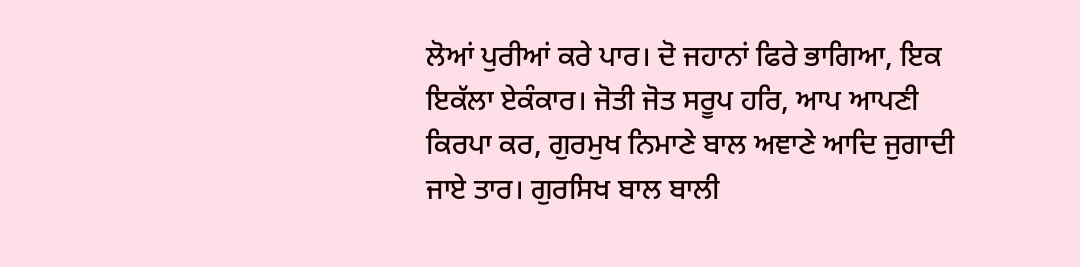ਲੋਆਂ ਪੁਰੀਆਂ ਕਰੇ ਪਾਰ। ਦੋ ਜਹਾਨਾਂ ਫਿਰੇ ਭਾਗਿਆ, ਇਕ ਇਕੱਲਾ ਏਕੰਕਾਰ। ਜੋਤੀ ਜੋਤ ਸਰੂਪ ਹਰਿ, ਆਪ ਆਪਣੀ ਕਿਰਪਾ ਕਰ, ਗੁਰਮੁਖ ਨਿਮਾਣੇ ਬਾਲ ਅਞਾਣੇ ਆਦਿ ਜੁਗਾਦੀ ਜਾਏ ਤਾਰ। ਗੁਰਸਿਖ ਬਾਲ ਬਾਲੀ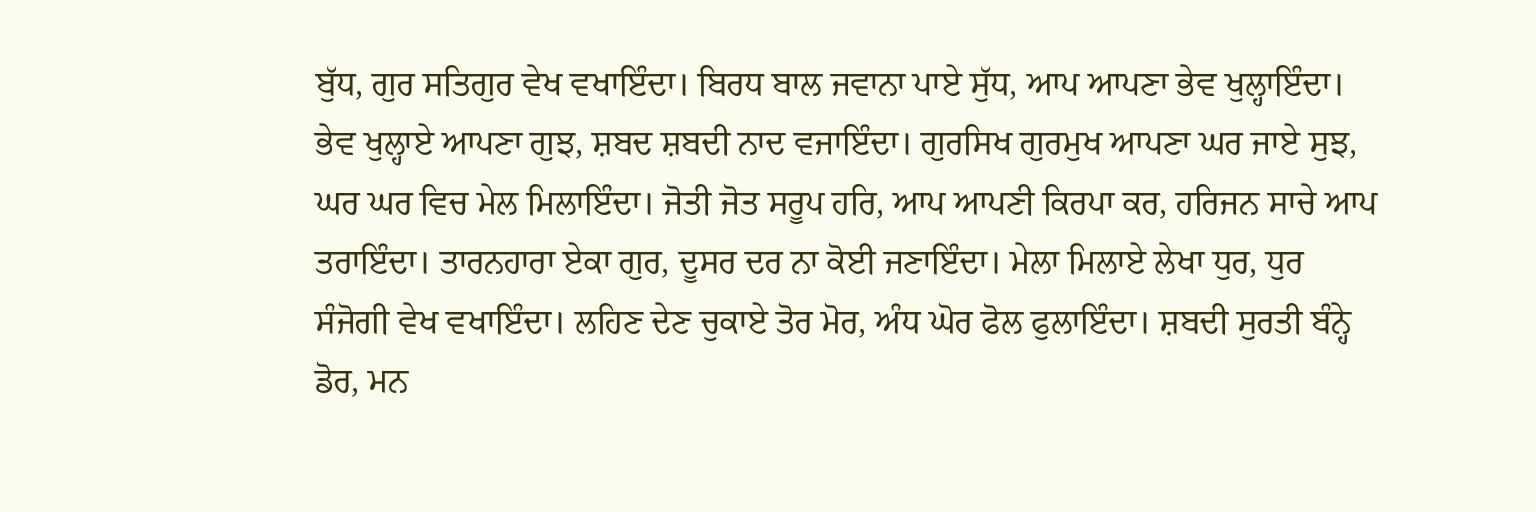ਬੁੱਧ, ਗੁਰ ਸਤਿਗੁਰ ਵੇਖ ਵਖਾਇੰਦਾ। ਬਿਰਧ ਬਾਲ ਜਵਾਨਾ ਪਾਏ ਸੁੱਧ, ਆਪ ਆਪਣਾ ਭੇਵ ਖੁਲ੍ਹਾਇੰਦਾ। ਭੇਵ ਖੁਲ੍ਹਾਏ ਆਪਣਾ ਗੁਝ, ਸ਼ਬਦ ਸ਼ਬਦੀ ਨਾਦ ਵਜਾਇੰਦਾ। ਗੁਰਸਿਖ ਗੁਰਮੁਖ ਆਪਣਾ ਘਰ ਜਾਏ ਸੁਝ, ਘਰ ਘਰ ਵਿਚ ਮੇਲ ਮਿਲਾਇੰਦਾ। ਜੋਤੀ ਜੋਤ ਸਰੂਪ ਹਰਿ, ਆਪ ਆਪਣੀ ਕਿਰਪਾ ਕਰ, ਹਰਿਜਨ ਸਾਚੇ ਆਪ ਤਰਾਇੰਦਾ। ਤਾਰਨਹਾਰਾ ਏਕਾ ਗੁਰ, ਦੂਸਰ ਦਰ ਨਾ ਕੋਈ ਜਣਾਇੰਦਾ। ਮੇਲਾ ਮਿਲਾਏ ਲੇਖਾ ਧੁਰ, ਧੁਰ ਸੰਜੋਗੀ ਵੇਖ ਵਖਾਇੰਦਾ। ਲਹਿਣ ਦੇਣ ਚੁਕਾਏ ਤੋਰ ਮੋਰ, ਅੰਧ ਘੋਰ ਫੋਲ ਫੁਲਾਇੰਦਾ। ਸ਼ਬਦੀ ਸੁਰਤੀ ਬੰਨ੍ਹੇ ਡੋਰ, ਮਨ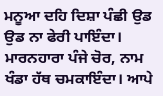ਮਨੂਆ ਦਹਿ ਦਿਸ਼ਾ ਪੰਛੀ ਉਡ ਉਡ ਨਾ ਫੇਰੀ ਪਾਇੰਦਾ। ਮਾਰਨਹਾਰਾ ਪੰਜੇ ਚੋਰ, ਨਾਮ ਖੰਡਾ ਹੱਥ ਚਮਕਾਇੰਦਾ। ਆਪੇ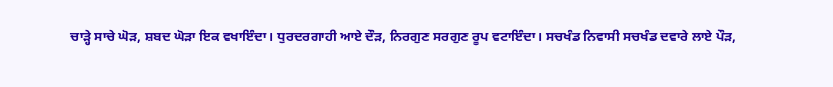ਚਾੜ੍ਹੇ ਸਾਚੇ ਘੋੜ, ਸ਼ਬਦ ਘੋੜਾ ਇਕ ਵਖਾਇੰਦਾ। ਧੁਰਦਰਗਾਹੀ ਆਏ ਦੌੜ, ਨਿਰਗੁਣ ਸਰਗੁਣ ਰੂਪ ਵਟਾਇੰਦਾ। ਸਚਖੰਡ ਨਿਵਾਸੀ ਸਚਖੰਡ ਦਵਾਰੇ ਲਾਏ ਪੌੜ,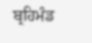ਬ੍ਰਹਿਮੰਡ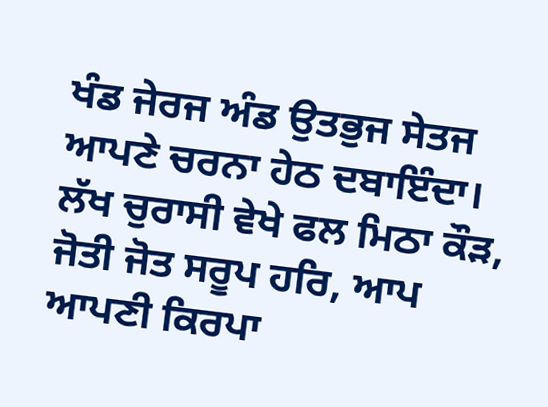ਖੰਡ ਜੇਰਜ ਅੰਡ ਉਤਭੁਜ ਸੇਤਜ ਆਪਣੇ ਚਰਨਾ ਹੇਠ ਦਬਾਇੰਦਾ। ਲੱਖ ਚੁਰਾਸੀ ਵੇਖੇ ਫਲ ਮਿਠਾ ਕੌੜ, ਜੋਤੀ ਜੋਤ ਸਰੂਪ ਹਰਿ, ਆਪ ਆਪਣੀ ਕਿਰਪਾ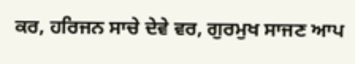ਕਰ, ਹਰਿਜਨ ਸਾਚੇ ਦੇਵੇ ਵਰ, ਗੁਰਮੁਖ ਸਾਜਣ ਆਪ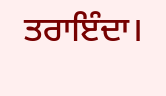ਤਰਾਇੰਦਾ।